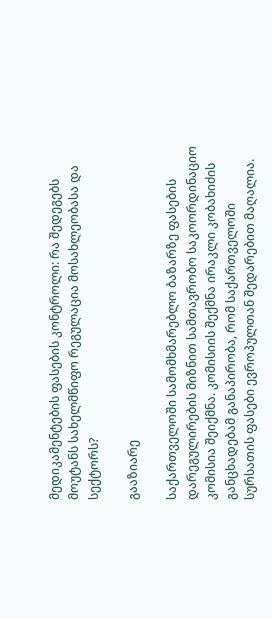მედიკამენტების ფასების კონტროლი: რა შედეგებს მოუტანს სახელმწიფო რეგულაცია მოსახლეობასა და სექტორს?

გააზიარე

საქართველოში სამომხმარებლო ბაზარზე ფასების დარეგულირების მიზნით სამთავრობო საკოორდინაციო კომისია შეიქმნა. კომისიის შექმნა ირაკლი კობახიძის განცხადებამ განაპირობა, რომ საქართველოში სურსათის ფასები ევროპულთან შედარებით მაღალია.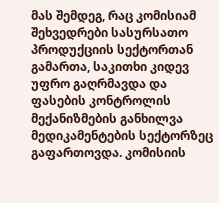მას შემდეგ, რაც კომისიამ შეხვედრები სასურსათო პროდუქციის სექტორთან გამართა, საკითხი კიდევ უფრო გაღრმავდა და ფასების კონტროლის მექანიზმების განხილვა მედიკამენტების სექტორზეც გაფართოვდა. კომისიის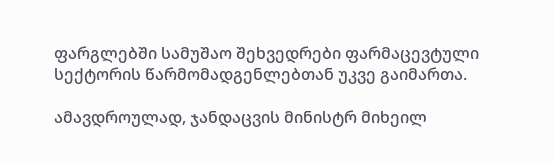ფარგლებში სამუშაო შეხვედრები ფარმაცევტული სექტორის წარმომადგენლებთან უკვე გაიმართა.

ამავდროულად, ჯანდაცვის მინისტრ მიხეილ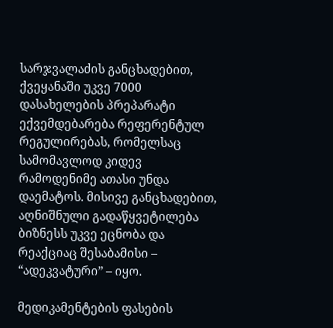სარჯვალაძის განცხადებით, ქვეყანაში უკვე 7000 დასახელების პრეპარატი ექვემდებარება რეფერენტულ რეგულირებას, რომელსაც სამომავლოდ კიდევ რამოდენიმე ათასი უნდა დაემატოს. მისივე განცხადებით, აღნიშნული გადაწყვეტილება ბიზნესს უკვე ეცნობა და რეაქციაც შესაბამისი – “ადეკვატური” – იყო.

მედიკამენტების ფასების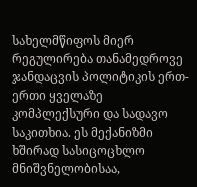სახელმწიფოს მიერ რეგულირება თანამედროვე ჯანდაცვის პოლიტიკის ერთ-ერთი ყველაზე კომპლექსური და სადავო საკითხია. ეს მექანიზმი ხშირად სასიცოცხლო მნიშვნელობისაა,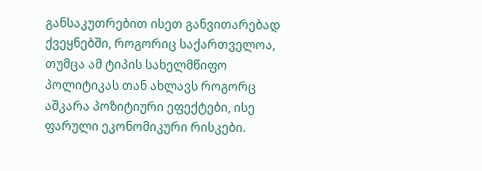განსაკუთრებით ისეთ განვითარებად ქვეყნებში, როგორიც საქართველოა, თუმცა ამ ტიპის სახელმწიფო პოლიტიკას თან ახლავს როგორც აშკარა პოზიტიური ეფექტები, ისე ფარული ეკონომიკური რისკები.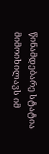წინამდებარე სტატია მიმოიხილავს იმ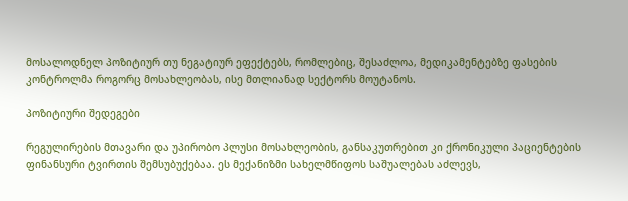მოსალოდნელ პოზიტიურ თუ ნეგატიურ ეფექტებს, რომლებიც, შესაძლოა, მედიკამენტებზე ფასების კონტროლმა როგორც მოსახლეობას, ისე მთლიანად სექტორს მოუტანოს.

პოზიტიური შედეგები

რეგულირების მთავარი და უპირობო პლუსი მოსახლეობის, განსაკუთრებით კი ქრონიკული პაციენტების ფინანსური ტვირთის შემსუბუქებაა. ეს მექანიზმი სახელმწიფოს საშუალებას აძლევს,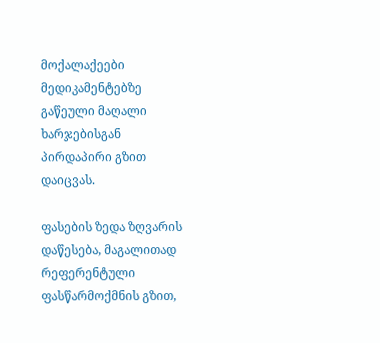მოქალაქეები მედიკამენტებზე გაწეული მაღალი ხარჯებისგან პირდაპირი გზით დაიცვას.

ფასების ზედა ზღვარის დაწესება, მაგალითად რეფერენტული ფასწარმოქმნის გზით,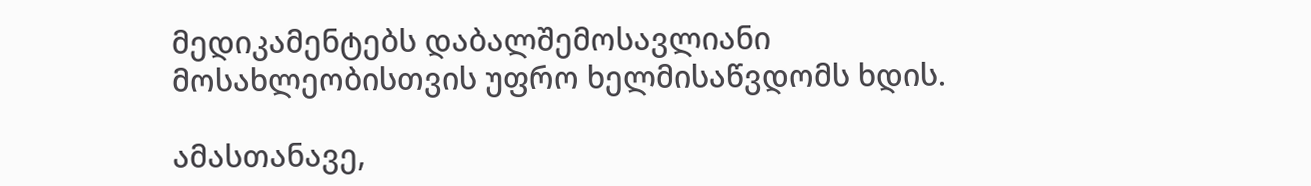მედიკამენტებს დაბალშემოსავლიანი მოსახლეობისთვის უფრო ხელმისაწვდომს ხდის.

ამასთანავე,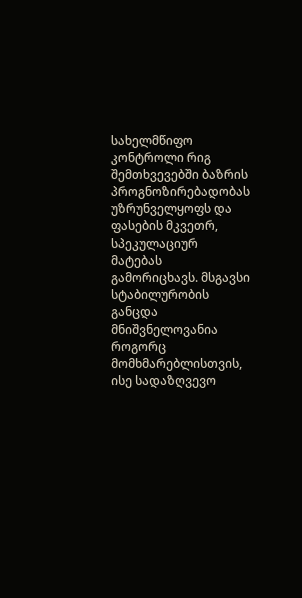სახელმწიფო კონტროლი რიგ შემთხვევებში ბაზრის პროგნოზირებადობას უზრუნველყოფს და ფასების მკვეთრ, სპეკულაციურ მატებას გამორიცხავს. მსგავსი სტაბილურობის განცდა მნიშვნელოვანია როგორც მომხმარებლისთვის, ისე სადაზღვევო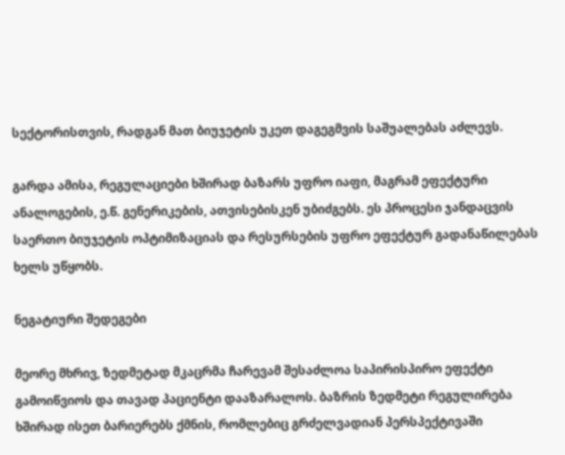სექტორისთვის, რადგან მათ ბიუჯეტის უკეთ დაგეგმვის საშუალებას აძლევს.

გარდა ამისა, რეგულაციები ხშირად ბაზარს უფრო იაფი, მაგრამ ეფექტური ანალოგების, ე.წ. გენერიკების, ათვისებისკენ უბიძგებს. ეს პროცესი ჯანდაცვის საერთო ბიუჯეტის ოპტიმიზაციას და რესურსების უფრო ეფექტურ გადანაწილებას ხელს უწყობს.

ნეგატიური შედეგები

მეორე მხრივ, ზედმეტად მკაცრმა ჩარევამ შესაძლოა საპირისპირო ეფექტი გამოიწვიოს და თავად პაციენტი დააზარალოს. ბაზრის ზედმეტი რეგულირება ხშირად ისეთ ბარიერებს ქმნის, რომლებიც გრძელვადიან პერსპექტივაში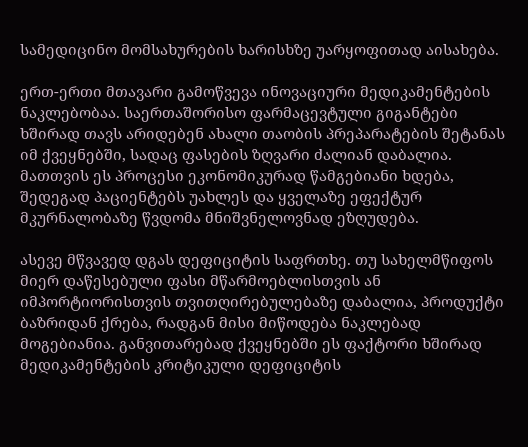სამედიცინო მომსახურების ხარისხზე უარყოფითად აისახება.

ერთ-ერთი მთავარი გამოწვევა ინოვაციური მედიკამენტების ნაკლებობაა. საერთაშორისო ფარმაცევტული გიგანტები ხშირად თავს არიდებენ ახალი თაობის პრეპარატების შეტანას იმ ქვეყნებში, სადაც ფასების ზღვარი ძალიან დაბალია. მათთვის ეს პროცესი ეკონომიკურად წამგებიანი ხდება, შედეგად პაციენტებს უახლეს და ყველაზე ეფექტურ მკურნალობაზე წვდომა მნიშვნელოვნად ეზღუდება.

ასევე მწვავედ დგას დეფიციტის საფრთხე. თუ სახელმწიფოს მიერ დაწესებული ფასი მწარმოებლისთვის ან იმპორტიორისთვის თვითღირებულებაზე დაბალია, პროდუქტი ბაზრიდან ქრება, რადგან მისი მიწოდება ნაკლებად მოგებიანია. განვითარებად ქვეყნებში ეს ფაქტორი ხშირად მედიკამენტების კრიტიკული დეფიციტის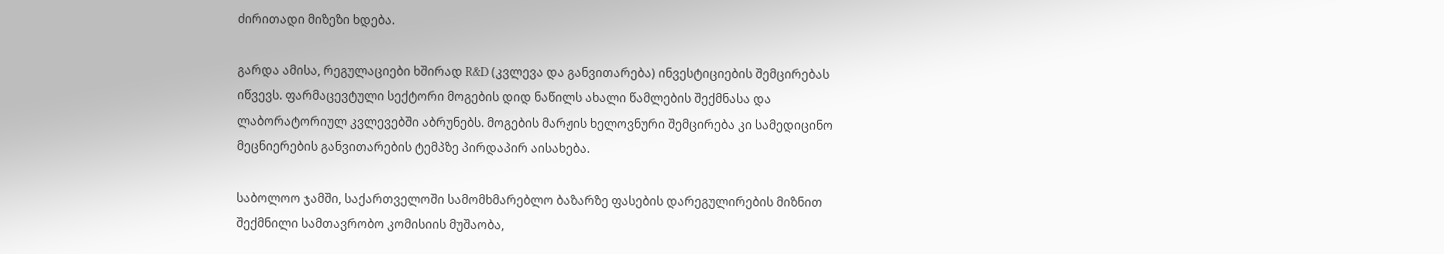ძირითადი მიზეზი ხდება.

გარდა ამისა, რეგულაციები ხშირად R&D (კვლევა და განვითარება) ინვესტიციების შემცირებას იწვევს. ფარმაცევტული სექტორი მოგების დიდ ნაწილს ახალი წამლების შექმნასა და ლაბორატორიულ კვლევებში აბრუნებს. მოგების მარჟის ხელოვნური შემცირება კი სამედიცინო მეცნიერების განვითარების ტემპზე პირდაპირ აისახება.

საბოლოო ჯამში, საქართველოში სამომხმარებლო ბაზარზე ფასების დარეგულირების მიზნით შექმნილი სამთავრობო კომისიის მუშაობა,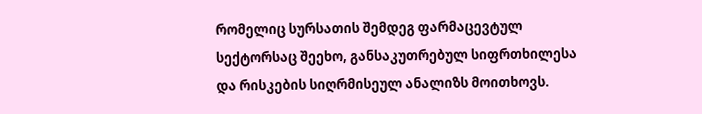რომელიც სურსათის შემდეგ ფარმაცევტულ სექტორსაც შეეხო, განსაკუთრებულ სიფრთხილესა და რისკების სიღრმისეულ ანალიზს მოითხოვს.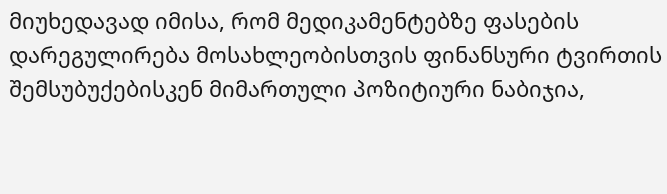მიუხედავად იმისა, რომ მედიკამენტებზე ფასების დარეგულირება მოსახლეობისთვის ფინანსური ტვირთის შემსუბუქებისკენ მიმართული პოზიტიური ნაბიჯია,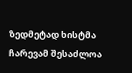ზედმეტად ხისტმა ჩარევამ შესაძლოა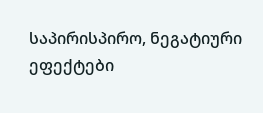საპირისპირო, ნეგატიური ეფექტები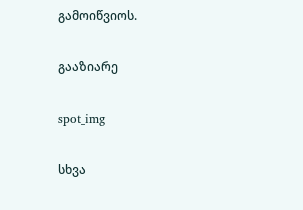გამოიწვიოს.

გააზიარე

spot_img

სხვა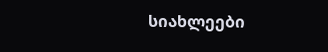სიახლეები